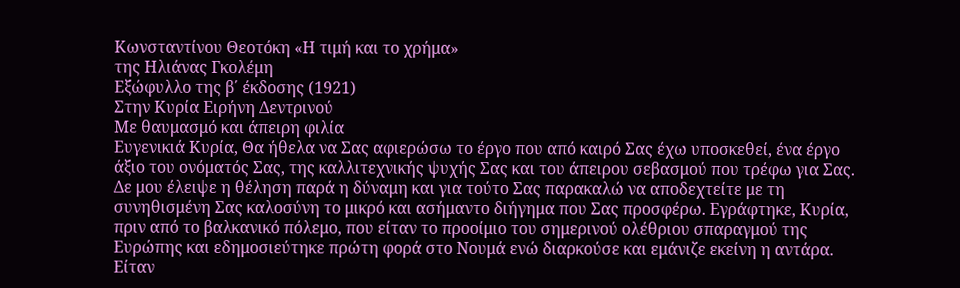Κωνσταντίνου Θεοτόκη «Η τιμή και το χρήμα»
της Ηλιάνας Γκολέμη
Εξώφυλλο της β΄ έκδοσης (1921)
Στην Κυρία Ειρήνη Δεντρινού
Με θαυμασμό και άπειρη φιλία
Ευγενικιά Κυρία, Θα ήθελα να Σας αφιερώσω το έργο που από καιρό Σας έχω υποσκεθεί, ένα έργο άξιο του ονόματός Σας, της καλλιτεχνικής ψυχής Σας και του άπειρου σεβασμού που τρέφω για Σας. Δε μου έλειψε η θέληση παρά η δύναμη και για τούτο Σας παρακαλώ να αποδεχτείτε με τη συνηθισμένη Σας καλοσύνη το μικρό και ασήμαντο διήγημα που Σας προσφέρω. Εγράφτηκε, Κυρία, πριν από το βαλκανικό πόλεμο, που είταν το προοίμιο του σημερινού ολέθριου σπαραγμού της Ευρώπης και εδημοσιεύτηκε πρώτη φορά στο Νουμά ενώ διαρκούσε και εμάνιζε εκείνη η αντάρα. Είταν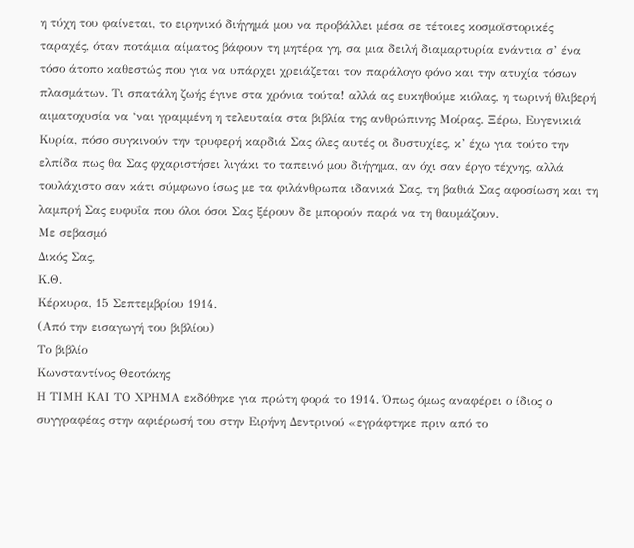η τύχη του φαίνεται, το ειρηνικό διήγημά μου να προβάλλει μέσα σε τέτοιες κοσμοϊστορικές ταραχές, όταν ποτάμια αίματος βάφουν τη μητέρα γη, σα μια δειλή διαμαρτυρία ενάντια σ’ ένα τόσο άτοπο καθεστώς που για να υπάρχει χρειάζεται τον παράλογο φόνο και την ατυχία τόσων πλασμάτων. Τι σπατάλη ζωής έγινε στα χρόνια τούτα! αλλά ας ευκηθούμε κιόλας, η τωρινή θλιβερή αιματοχυσία να ‘ναι γραμμένη η τελευταία στα βιβλία της ανθρώπινης Μοίρας. Ξέρω, Ευγενικιά Κυρία, πόσο συγκινούν την τρυφερή καρδιά Σας όλες αυτές οι δυστυχίες, κ’ έχω για τούτο την ελπίδα πως θα Σας φχαριστήσει λιγάκι το ταπεινό μου διήγημα, αν όχι σαν έργο τέχνης, αλλά τουλάχιστο σαν κάτι σύμφωνο ίσως με τα φιλάνθρωπα ιδανικά Σας, τη βαθιά Σας αφοσίωση και τη λαμπρή Σας ευφυΐα που όλοι όσοι Σας ξέρουν δε μπορούν παρά να τη θαυμάζουν.
Με σεβασμό
Δικός Σας,
Κ.Θ.
Κέρκυρα, 15 Σεπτεμβρίου 1914.
(Από την εισαγωγή του βιβλίου)
Το βιβλίο
Κωνσταντίνος Θεοτόκης
Η ΤΙΜΗ ΚΑΙ ΤΟ ΧΡΗΜΑ εκδόθηκε για πρώτη φορά το 1914. Όπως όμως αναφέρει ο ίδιος ο συγγραφέας στην αφιέρωσή του στην Ειρήνη Δεντρινού «εγράφτηκε πριν από το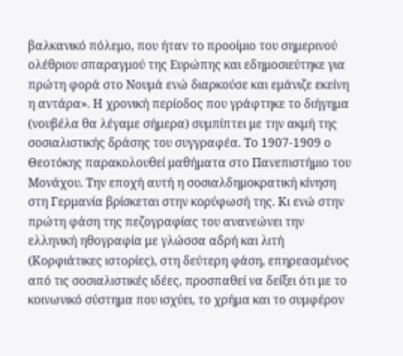βαλκανικό πόλεμο, που ήταν το προοίμιο του σημερινού ολέθριου σπαραγμού της Ευρώπης και εδημοσιεύτηκε για πρώτη φορά στο Νουμά ενώ διαρκούσε και εμάνιζε εκείνη η αντάρα». Η χρονική περίοδος που γράφτηκε το διήγημα (νουβέλα θα λέγαμε σήμερα) συμπίπτει με την ακμή της σοσιαλιστικής δράσης του συγγραφέα. Το 1907-1909 ο Θεοτόκης παρακολουθεί μαθήματα στο Πανεπιστήμιο του Μονάχου. Την εποχή αυτή η σοσιαλδημοκρατική κίνηση στη Γερμανία βρίσκεται στην κορύφωσή της. Κι ενώ στην πρώτη φάση της πεζογραφίας του ανανεώνει την ελληνική ηθογραφία με γλώσσα αδρή και λιτή (Κορφιάτικες ιστορίες), στη δεύτερη φάση, επηρεασμένος από τις σοσιαλιστικές ιδέες, προσπαθεί να δείξει ότι με το κοινωνικό σύστημα που ισχύει, το χρήμα και το συμφέρον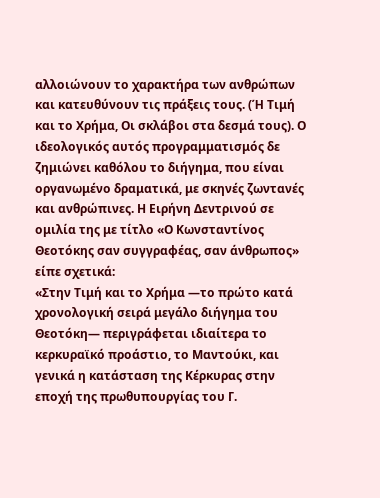αλλοιώνουν το χαρακτήρα των ανθρώπων και κατευθύνουν τις πράξεις τους. (Ή Τιμή και το Χρήμα, Οι σκλάβοι στα δεσμά τους). Ο ιδεολογικός αυτός προγραμματισμός δε ζημιώνει καθόλου το διήγημα, που είναι οργανωμένο δραματικά, με σκηνές ζωντανές και ανθρώπινες. Η Ειρήνη Δεντρινού σε ομιλία της με τίτλο «Ο Κωνσταντίνος Θεοτόκης σαν συγγραφέας, σαν άνθρωπος» είπε σχετικά:
«Στην Τιμή και το Χρήμα —το πρώτο κατά χρονολογική σειρά μεγάλο διήγημα του Θεοτόκη— περιγράφεται ιδιαίτερα το κερκυραϊκό προάστιο, το Μαντούκι, και γενικά η κατάσταση της Κέρκυρας στην εποχή της πρωθυπουργίας του Γ.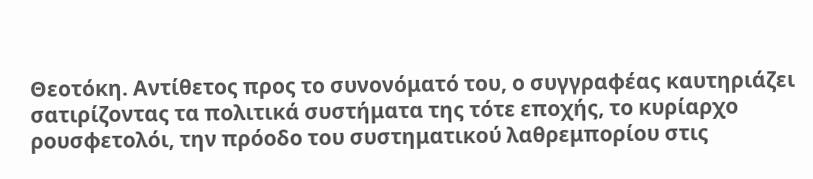Θεοτόκη. Αντίθετος προς το συνονόματό του, ο συγγραφέας καυτηριάζει σατιρίζοντας τα πολιτικά συστήματα της τότε εποχής, το κυρίαρχο ρουσφετολόι, την πρόοδο του συστηματικού λαθρεμπορίου στις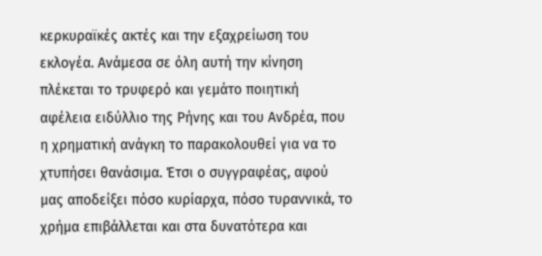κερκυραϊκές ακτές και την εξαχρείωση του εκλογέα. Ανάμεσα σε όλη αυτή την κίνηση πλέκεται το τρυφερό και γεμάτο ποιητική αφέλεια ειδύλλιο της Ρήνης και του Ανδρέα, που η χρηματική ανάγκη το παρακολουθεί για να το χτυπήσει θανάσιμα. Έτσι ο συγγραφέας, αφού μας αποδείξει πόσο κυρίαρχα, πόσο τυραννικά, το χρήμα επιβάλλεται και στα δυνατότερα και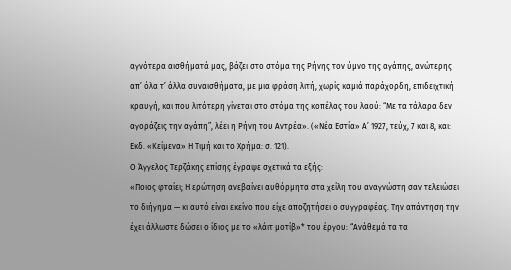αγνότερα αισθήματά μας, βάζει στο στόμα της Ρήνης τον ύμνο της αγάπης, ανώτερης απ’ όλα τ’ άλλα συναισθήματα, με μια φράση λιτή, χωρίς καμιά παράχορδη, επιδειχτική κραυγή, και που λιτότερη γίνεται στο στόμα της κοπέλας του λαού: “Με τα τάλαρα δεν αγοράζεις την αγάπη”, λέει η Ρήνη του Αντρέα». («Νέα Εστία» Α’ 1927, τεύχ, 7 και 8, και: Εκδ. «Κείμενα» Η Τιμή και το Χρήμα: σ. 121).
Ο Άγγελος Τερζάκης επίσης έγραψε σχετικά τα εξής:
«Ποιος φταίει; Η ερώτηση ανεβαίνει αυθόρμητα στα χείλη του αναγνώστη σαν τελειώσει το διήγημα — κι αυτό είναι εκείνο που είχε αποζητήσει ο συγγραφέας. Την απάντηση την έχει άλλωστε δώσει ο ίδιος με το «λάιτ μοτίβ»* του έργου: “Ανάθεμά τα τα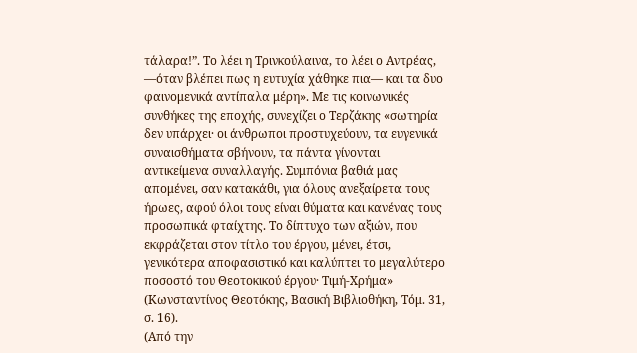τάλαρα!”. Το λέει η Τρινκούλαινα, το λέει ο Αντρέας, —όταν βλέπει πως η ευτυχία χάθηκε πια— και τα δυο φαινομενικά αντίπαλα μέρη». Με τις κοινωνικές συνθήκες της εποχής, συνεχίζει ο Τερζάκης «σωτηρία δεν υπάρχει· οι άνθρωποι προστυχεύουν, τα ευγενικά συναισθήματα σβήνουν, τα πάντα γίνονται αντικείμενα συναλλαγής. Συμπόνια βαθιά μας απομένει, σαν κατακάθι, για όλους ανεξαίρετα τους ήρωες, αφού όλοι τους είναι θύματα και κανένας τους προσωπικά φταίχτης. Το δίπτυχο των αξιών, που εκφράζεται στον τίτλο του έργου, μένει, έτσι, γενικότερα αποφασιστικό και καλύπτει το μεγαλύτερο ποσοστό του Θεοτοκικού έργου· Τιμή-Χρήμα» (Κωνσταντίνος Θεοτόκης, Βασική Βιβλιοθήκη, Τόμ. 31, σ. 16).
(Από την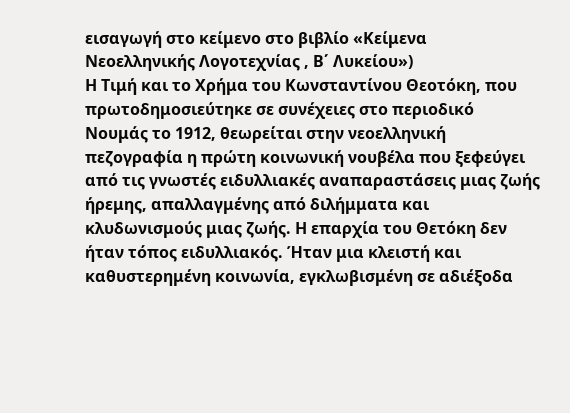εισαγωγή στο κείμενο στο βιβλίο «Κείμενα Νεοελληνικής Λογοτεχνίας , Β΄ Λυκείου»)
Η Τιμή και το Χρήμα του Κωνσταντίνου Θεοτόκη, που πρωτοδημοσιεύτηκε σε συνέχειες στο περιοδικό Νουμάς το 1912, θεωρείται στην νεοελληνική πεζογραφία η πρώτη κοινωνική νουβέλα που ξεφεύγει από τις γνωστές ειδυλλιακές αναπαραστάσεις μιας ζωής ήρεμης, απαλλαγμένης από διλήμματα και κλυδωνισμούς μιας ζωής. Η επαρχία του Θετόκη δεν ήταν τόπος ειδυλλιακός. Ήταν μια κλειστή και καθυστερημένη κοινωνία, εγκλωβισμένη σε αδιέξοδα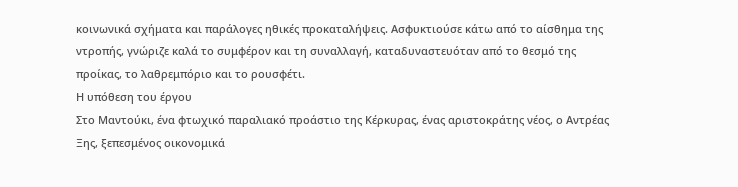κοινωνικά σχήματα και παράλογες ηθικές προκαταλήψεις. Ασφυκτιούσε κάτω από το αίσθημα της ντροπής, γνώριζε καλά το συμφέρον και τη συναλλαγή, καταδυναστευόταν από το θεσμό της προίκας, το λαθρεμπόριο και το ρουσφέτι.
Η υπόθεση του έργου
Στο Μαντούκι, ένα φτωχικό παραλιακό προάστιο της Κέρκυρας, ένας αριστοκράτης νέος, ο Αντρέας Ξης, ξεπεσμένος οικονομικά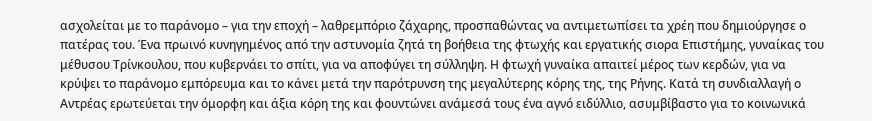ασχολείται με το παράνομο – για την εποχή – λαθρεμπόριο ζάχαρης, προσπαθώντας να αντιμετωπίσει τα χρέη που δημιούργησε ο πατέρας του. Ένα πρωινό κυνηγημένος από την αστυνομία ζητά τη βοήθεια της φτωχής και εργατικής σιορα Επιστήμης, γυναίκας του μέθυσου Τρίνκουλου, που κυβερνάει το σπίτι, για να αποφύγει τη σύλληψη. Η φτωχή γυναίκα απαιτεί μέρος των κερδών, για να κρύψει το παράνομο εμπόρευμα και το κάνει μετά την παρότρυνση της μεγαλύτερης κόρης της, της Ρήνης. Κατά τη συνδιαλλαγή ο Αντρέας ερωτεύεται την όμορφη και άξια κόρη της και φουντώνει ανάμεσά τους ένα αγνό ειδύλλιο, ασυμβίβαστο για το κοινωνικά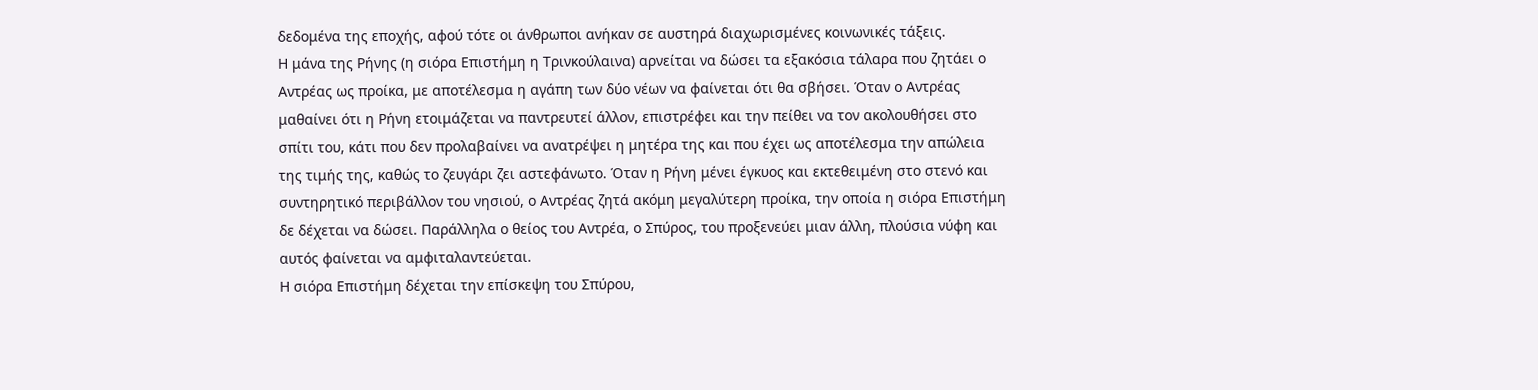δεδομένα της εποχής, αφού τότε οι άνθρωποι ανήκαν σε αυστηρά διαχωρισμένες κοινωνικές τάξεις.
Η μάνα της Ρήνης (η σιόρα Επιστήμη η Τρινκούλαινα) αρνείται να δώσει τα εξακόσια τάλαρα που ζητάει ο Αντρέας ως προίκα, με αποτέλεσμα η αγάπη των δύο νέων να φαίνεται ότι θα σβήσει. Όταν ο Αντρέας μαθαίνει ότι η Ρήνη ετοιμάζεται να παντρευτεί άλλον, επιστρέφει και την πείθει να τον ακολουθήσει στο σπίτι του, κάτι που δεν προλαβαίνει να ανατρέψει η μητέρα της και που έχει ως αποτέλεσμα την απώλεια της τιμής της, καθώς το ζευγάρι ζει αστεφάνωτο. Όταν η Ρήνη μένει έγκυος και εκτεθειμένη στο στενό και συντηρητικό περιβάλλον του νησιού, ο Αντρέας ζητά ακόμη μεγαλύτερη προίκα, την οποία η σιόρα Επιστήμη δε δέχεται να δώσει. Παράλληλα ο θείος του Αντρέα, ο Σπύρος, του προξενεύει μιαν άλλη, πλούσια νύφη και αυτός φαίνεται να αμφιταλαντεύεται.
Η σιόρα Επιστήμη δέχεται την επίσκεψη του Σπύρου,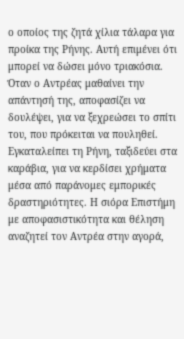ο οποίος της ζητά χίλια τάλαρα για προίκα της Ρήνης. Αυτή επιμένει ότι μπορεί να δώσει μόνο τριακόσια. Όταν ο Αντρέας μαθαίνει την απάντησή της, αποφασίζει να δουλέψει, για να ξεχρεώσει το σπίτι του, που πρόκειται να πουληθεί. Εγκαταλείπει τη Ρήνη, ταξιδεύει στα καράβια, για να κερδίσει χρήματα μέσα από παράνομες εμπορικές δραστηριότητες. Η σιόρα Επιστήμη με αποφασιστικότητα και θέληση αναζητεί τον Αντρέα στην αγορά,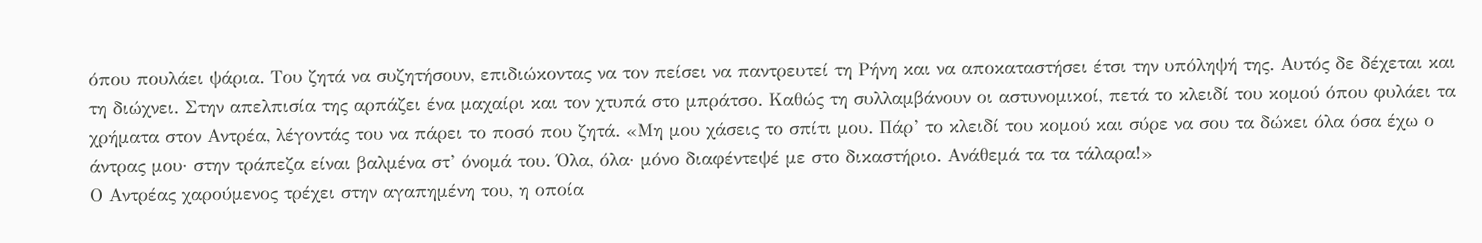όπου πουλάει ψάρια. Του ζητά να συζητήσουν, επιδιώκοντας να τον πείσει να παντρευτεί τη Ρήνη και να αποκαταστήσει έτσι την υπόληψή της. Αυτός δε δέχεται και τη διώχνει. Στην απελπισία της αρπάζει ένα μαχαίρι και τον χτυπά στο μπράτσο. Καθώς τη συλλαμβάνουν οι αστυνομικοί, πετά το κλειδί του κομού όπου φυλάει τα χρήματα στον Αντρέα, λέγοντάς του να πάρει το ποσό που ζητά. «Μη μου χάσεις το σπίτι μου. Πάρ’ το κλειδί του κομού και σύρε να σου τα δώκει όλα όσα έχω ο άντρας μου· στην τράπεζα είναι βαλμένα στ’ όνομά του. Όλα, όλα· μόνο διαφέντεψέ με στο δικαστήριο. Ανάθεμά τα τα τάλαρα!»
Ο Αντρέας χαρούμενος τρέχει στην αγαπημένη του, η οποία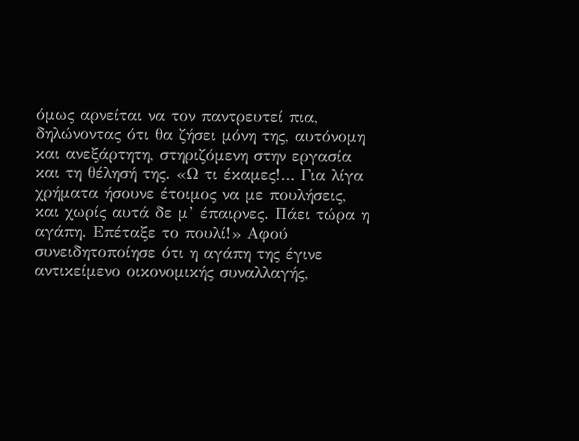όμως αρνείται να τον παντρευτεί πια, δηλώνοντας ότι θα ζήσει μόνη της, αυτόνομη και ανεξάρτητη, στηριζόμενη στην εργασία και τη θέλησή της. «Ω τι έκαμες!… Για λίγα χρήματα ήσουνε έτοιμος να με πουλήσεις, και χωρίς αυτά δε μ’ έπαιρνες. Πάει τώρα η αγάπη. Επέταξε το πουλί!» Αφού συνειδητοποίησε ότι η αγάπη της έγινε αντικείμενο οικονομικής συναλλαγής,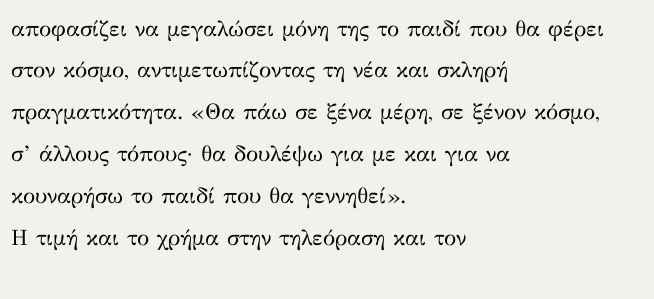αποφασίζει να μεγαλώσει μόνη της το παιδί που θα φέρει στον κόσμο, αντιμετωπίζοντας τη νέα και σκληρή πραγματικότητα. «Θα πάω σε ξένα μέρη, σε ξένον κόσμο, σ’ άλλους τόπους· θα δουλέψω για με και για να κουναρήσω το παιδί που θα γεννηθεί».
Η τιμή και το χρήμα στην τηλεόραση και τον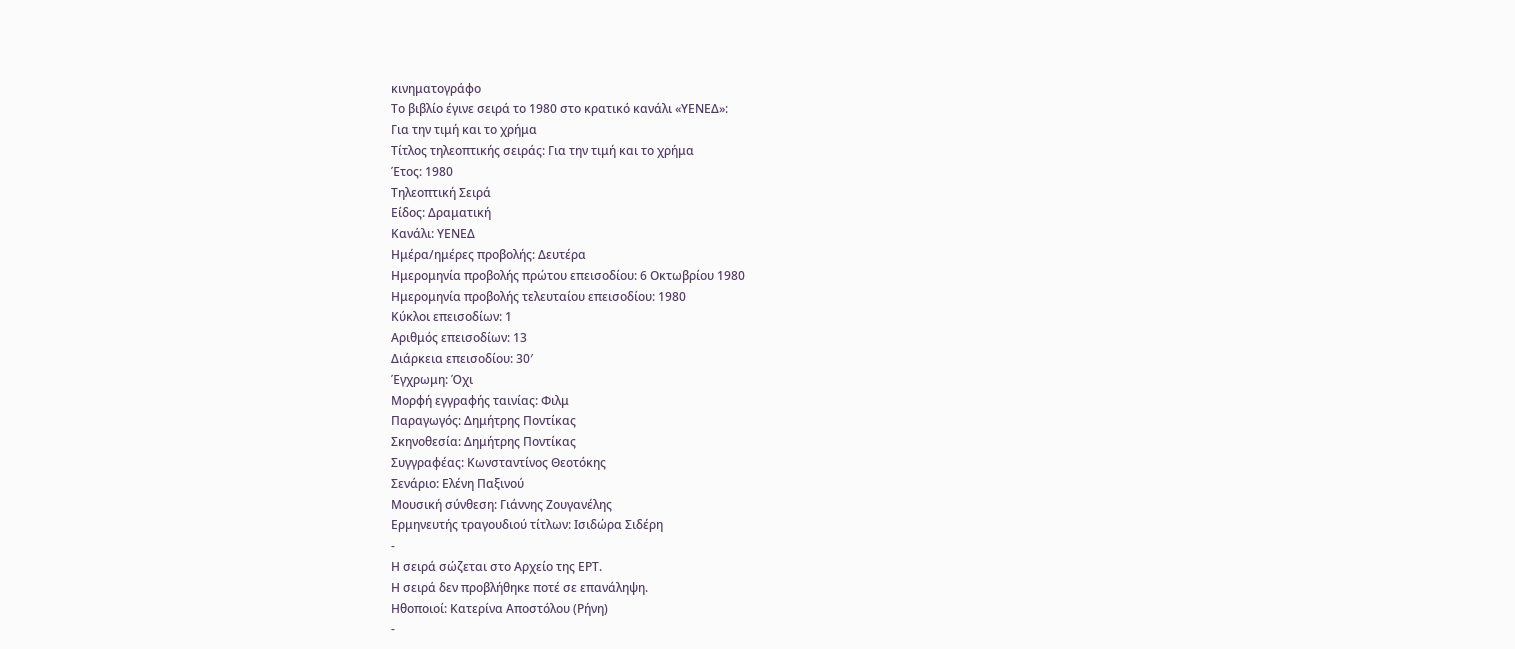κινηματογράφο
Το βιβλίο έγινε σειρά το 1980 στο κρατικό κανάλι «ΥΕΝΕΔ»:
Για την τιμή και το χρήμα
Τίτλος τηλεοπτικής σειράς: Για την τιμή και το χρήμα
Έτος: 1980
Τηλεοπτική Σειρά
Είδος: Δραματική
Κανάλι: ΥΕΝΕΔ
Ημέρα/ημέρες προβολής: Δευτέρα
Ημερομηνία προβολής πρώτου επεισοδίου: 6 Οκτωβρίου 1980
Ημερομηνία προβολής τελευταίου επεισοδίου: 1980
Κύκλοι επεισοδίων: 1
Αριθμός επεισοδίων: 13
Διάρκεια επεισοδίου: 30′
Έγχρωμη: Όχι
Μορφή εγγραφής ταινίας: Φιλμ
Παραγωγός: Δημήτρης Ποντίκας
Σκηνοθεσία: Δημήτρης Ποντίκας
Συγγραφέας: Κωνσταντίνος Θεοτόκης
Σενάριο: Ελένη Παξινού
Μουσική σύνθεση: Γιάννης Ζουγανέλης
Ερμηνευτής τραγουδιού τίτλων: Ισιδώρα Σιδέρη
-
Η σειρά σώζεται στο Αρχείο της ΕΡΤ.
Η σειρά δεν προβλήθηκε ποτέ σε επανάληψη.
Ηθοποιοί: Κατερίνα Αποστόλου (Ρήνη)
-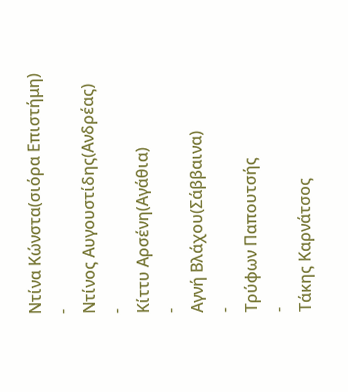Ντίνα Κώνστα(σιόρα Επιστήμη)
-
Ντίνος Αυγουστίδης(Ανδρέας)
-
Κίττυ Αρσένη(Αγάθια)
-
Αγνή Βλάχου(Σάββαινα)
-
Τρύφων Παπουτσής
-
Τάκης Καρνάτσος